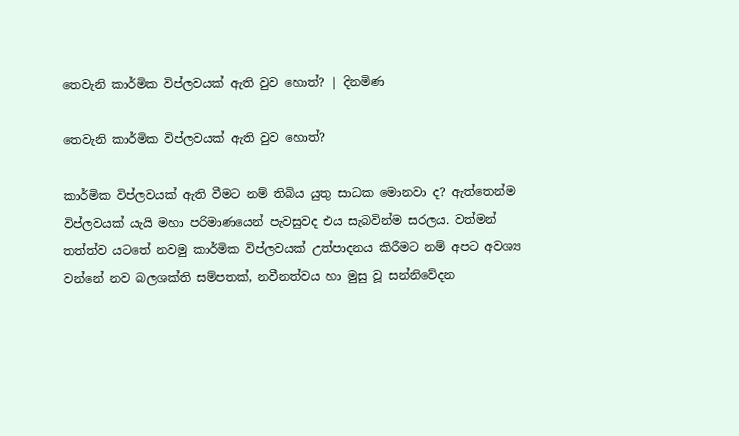තෙවැනි කාර්මික විප්ලවයක් ඇති වුව හොත්? | දිනමිණ

තෙවැනි කාර්මික විප්ලවයක් ඇති වුව හොත්?

කාර්මික විප්ලවයක් ඇති වීමට නම් තිබිය යුතු සාධක මොනවා ද? ඇත්තෙන්ම විප්ලවයක් යැයි මහා පරිමාණයෙන් පැවසුවද එය සැබවින්ම සරලය. වත්මන් තත්ත්ව යටතේ නවමු කාර්මික විප්ලවයක් උත්පාදනය කිරීමට නම් අපට අවශ්‍ය වන්නේ නව බලශක්ති සම්පතක්, නවීනත්වය හා මුසු වූ සන්නිවේදන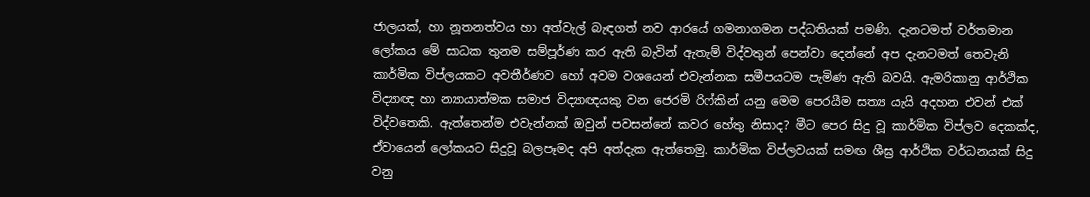ජාලයක්, හා නූතනත්වය හා අත්වැල් බැඳගත් නව ආරයේ ගමනාගමන පද්ධතියක් පමණි. දැනටමත් වර්තමාන ලෝකය මේ සාධක තුනම සම්පූර්ණ කර ඇති බැවින් ඇතැම් විද්වතුන් පෙන්වා දෙන්නේ අප දැනටමත් තෙවැනි කාර්මික විප්ලයකට අවතීර්ණව හෝ අවම වශයෙන් එවැන්නක සමීපයටම පැමිණ ඇති බවයි. ඇමරිකානු ආර්ථික විද්‍යාඥ හා න්‍යායාත්මක සමාජ විද්‍යාඥයකු වන ජෙරමි රිෆ්කින් යනු මෙම පෙරයීම සත්‍ය යැයි අදහන එවන් එක් විද්වතෙකි. ඇත්තෙන්ම එවැන්නක් ඔවුන් පවසන්නේ කවර හේතු නිසාද? මීට පෙර සිදු වූ කාර්මික විප්ලව දෙකක්ද, ඒවායෙන් ලෝකයට සිදුවූ බලපෑමද අපි අත්දැක ඇත්තෙමු. කාර්මික විප්ලවයක් සමඟ ශීඝ්‍ර ආර්ථික වර්ධනයක් සිදු වනු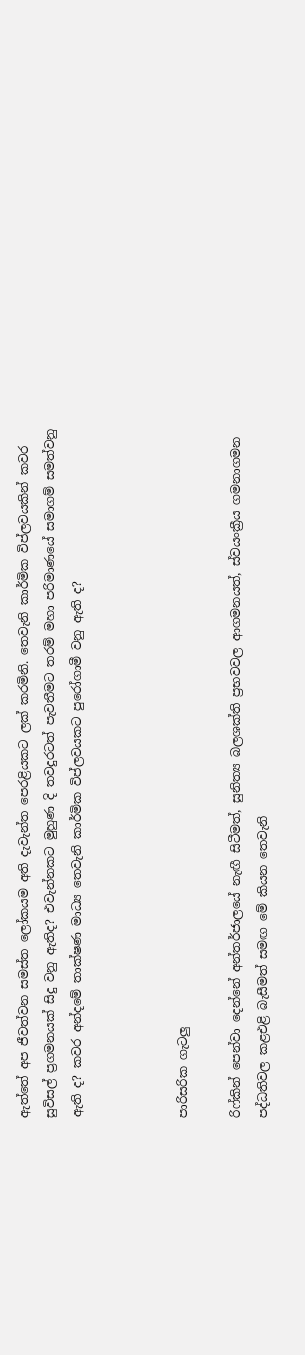ඇත්තේ අප ජීවත්වන සමස්ත ලෝකයම අති දැවැන්ත පෙරළියකට ලක් කරමිනි. තෙවැනි කාර්මික විප්ලවයකින් කවර සුවිසල් ප්‍රගමනයක් සිදු වනු ඇතිද? එවැන්නකට මුහුණ දි තවදුරටත් පැවතීමට තරම් මහා පරිමාණයේ සමාගම් සමත්වනු ඇති ද? කවර අන්දමේ තාක්ෂණ මාධ්‍ය තෙවැනි කාර්මික විප්ලවයකට පුරෝගාමී වනු ඇති ද?



පාරිසරික ගැටලු

රිෆ්කින් පෙන්වා දෙන්නේ අන්තර්ජාලයේ නැඟී සිටීමත්, සුනිත්‍ය බලශක්ති ප්‍රභවවල ආගමනයත්, ස්වයංක්‍රීය ගමනාගමන පද්ධතිවල කළඑළි බැසීමත් සමඟ මේ කියන තෙවැනි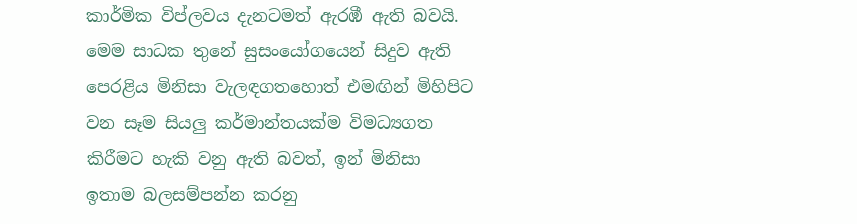කාර්මික විප්ලවය දැනටමත් ඇරඹී ඇති බවයි. මෙම සාධක තුනේ සුසංයෝගයෙන් සිදුව ඇති පෙරළිය මිනිසා වැලඳගතහොත් එමඟින් මිහිපිට වන සෑම සියලු කර්මාන්තයක්ම විමධ්‍යගත කිරීමට හැකි වනු ඇති බවත්, ඉන් මිනිසා ඉතාම බලසම්පන්න කරනු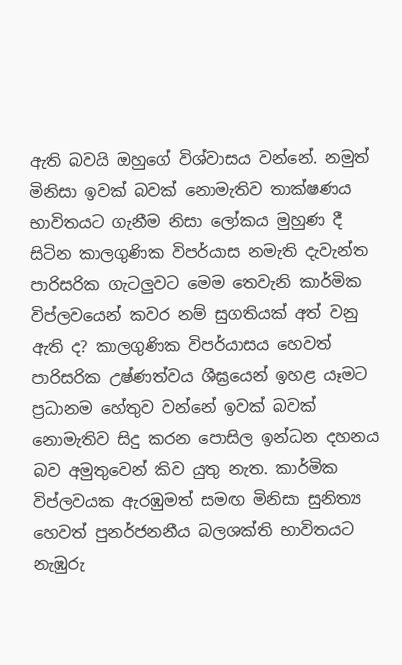ඇති බවයි ඔහුගේ විශ්වාසය වන්නේ. නමුත් මිනිසා ඉවක් බවක් නොමැතිව තාක්ෂණය භාවිතයට ගැනීම නිසා ලෝකය මුහුණ දී සිටින කාලගුණික විපර්යාස නමැති දැවැන්ත පාරිසරික ගැටලුවට මෙම තෙවැනි කාර්මික විප්ලවයෙන් කවර නම් සුගතියක් අත් වනු ඇති ද? කාලගුණික විපර්යාසය හෙවත් පාරිසරික උෂ්ණත්වය ශීඝ්‍රයෙන් ඉහළ යෑමට ප්‍රධානම හේතුව වන්නේ ඉවක් බවක් නොමැතිව සිදු කරන පොසිල ඉන්ධන දහනය බව අමුතුවෙන් කිව යුතු නැත. කාර්මික විප්ලවයක ඇරඹුමත් සමඟ මිනිසා සුනිත්‍ය හෙවත් පුනර්ජනනීය බලශක්ති භාවිතයට නැඹුරු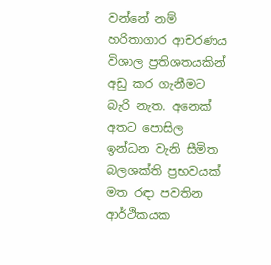වන්නේ නම් හරිතාගාර ආචරණය විශාල ප්‍රතිශතයකින් අඩු කර ගැනීමට බැරි නැත. අනෙක් අතට පොසිල ඉන්ධන වැනි සීමිත බලශක්ති ප්‍රභවයක් මත රඳා පවතින ආර්ථිකයක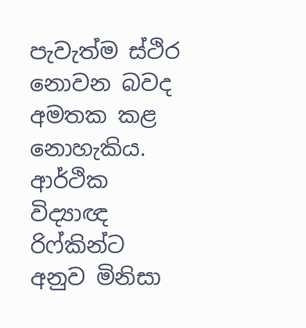පැවැත්ම ස්ථිර නොවන බවද අමතක කළ නොහැකිය. ආර්ථික විද්‍යාඥ රිෆ්කින්ට අනුව මිනිසා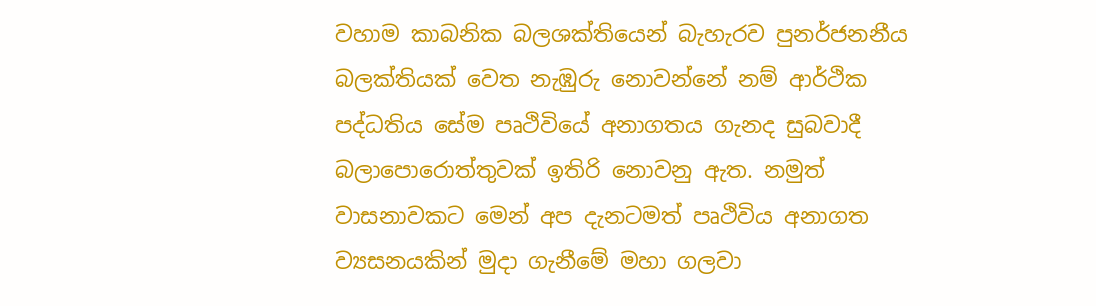වහාම කාබනික බලශක්තියෙන් බැහැරව පුනර්ජනනීය බලක්තියක් වෙත නැඹුරු නොවන්නේ නම් ආර්ථික පද්ධතිය සේම පෘථිවියේ අනාගතය ගැනද සුබවාදී බලාපොරොත්තුවක් ඉතිරි නොවනු ඇත. නමුත් වාසනාවකට මෙන් අප දැනටමත් පෘථිවිය අනාගත ව්‍යසනයකින් මුදා ගැනීමේ මහා ගලවා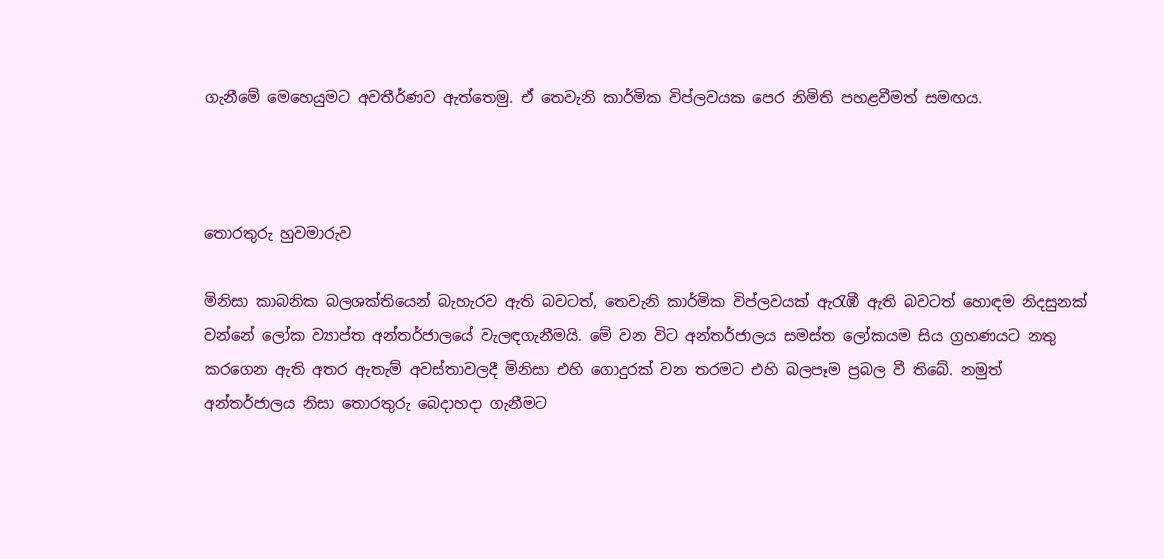ගැනීමේ මෙහෙයුමට අවතීර්ණව ඇත්තෙමු. ඒ තෙවැනි කාර්මික විප්ලවයක පෙර නිමිති පහළවීමත් සමඟය.



තොරතුරු හුවමාරුව

මිනිසා කාබනික බලශක්තියෙන් බැහැරව ඇති බවටත්, තෙවැනි කාර්මික විප්ලවයක් ඇ‍රැඹී ඇති බවටත් හොඳම නිදසුනක් වන්නේ ලෝක ව්‍යාප්ත අන්තර්ජාලයේ වැලඳගැනීමයි. මේ වන විට අන්තර්ජාලය සමස්ත ලෝකයම සිය ග්‍රහණයට නතු කරගෙන ඇති අතර ඇතැම් අවස්තාවලදී මිනිසා එහි ගොදුරක් වන තරමට එහි බලපෑම ප්‍රබල වී තිබේ. නමුත් අන්තර්ජාලය නිසා තොරතුරු බෙදාහදා ගැනීමට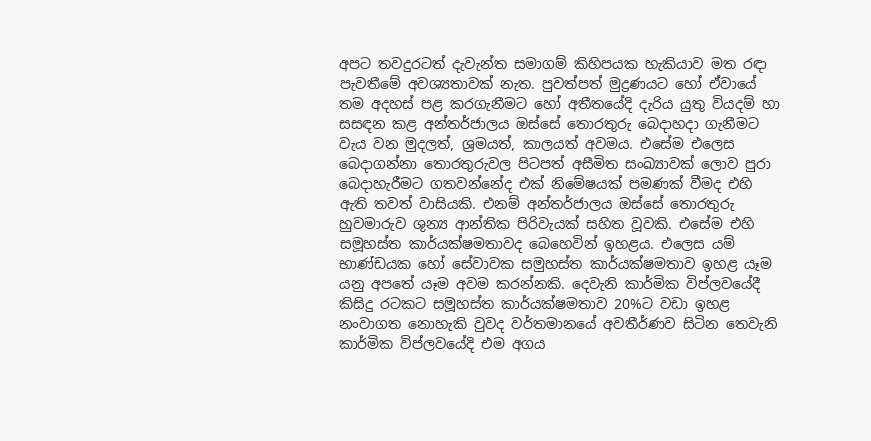අපට තවදුරටත් දැවැන්ත සමාගම් කිහිපයක හැකියාව මත රඳා පැවතීමේ අවශ්‍යතාවක් නැත. පුවත්පත් මුද්‍රණයට හෝ ඒවායේ තම අදහස් පළ කරගැනීමට හෝ අතීතයේදි දැරිය යුතු වියදම් හා සසඳන කළ අන්තර්ජාලය ඔස්සේ තොරතුරු බෙදාහදා ගැනීමට වැය වන මුදලත්, ශ්‍රමයත්, කාලයත් අවමය. එසේම එලෙස බෙදාගන්නා තොරතුරුවල පිටපත් අසීමිත සංඛ්‍යාවක් ලොව පුරා බෙදාහැරීමට ගතවන්නේද එක් නිමේෂයක් පමණක් වීමද එහි ඇති තවත් වාසියකි. එනම් අන්තර්ජාලය ඔස්සේ තොරතුරු හුවමාරුව ශුන්‍ය ආන්තික පිරිවැයක් සහිත වූවකි. එසේම එහි සමූහස්ත කාර්යක්ෂමතාවද බෙහෙවින් ඉහළය. එලෙස යම් භාණ්ඩයක හෝ සේවාවක සමුහස්ත කාර්යක්ෂමතාව ඉහළ යෑම යනු අපතේ යෑම අවම කරන්නකි. දෙවැනි කාර්මික විප්ලවයේදී කිසිදු රටකට සමූහස්ත කාර්යක්ෂමතාව 20%ට වඩා ඉහළ නංවාගත නොහැකි වුවද වර්තමානයේ අවතීර්ණව සිටින තෙවැනි කාර්මික විප්ලවයේදි එම අගය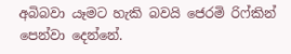අබිබවා යෑමට හැකි බවයි ජෙරමි රිෆ්කින් පෙන්වා දෙන්නේ.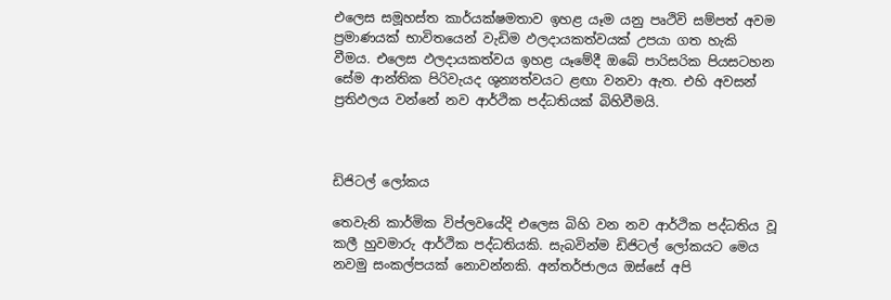එලෙස සමූහස්ත කාර්යක්ෂමතාව ඉහළ යෑම යනු පෘථිවි සම්පත් අවම ප්‍රමාණයක් භාවිතයෙන් වැඩිම ඵලදායකත්වයක් උපයා ගත හැකි වීමය. එලෙස ඵලදායකත්වය ඉහළ යෑමේදී ඔබේ පාරිසරික පියසටහන සේම ආන්තික පිරිවැයද ශුන්‍යත්වයට ළඟා වනවා ඇත. එහි අවසන් ප්‍රතිඵලය වන්නේ නව ආර්ථික පද්ධතියක් බිහිවීමයි.



ඩිජිටල් ලෝකය

තෙවැනි කාර්මික විප්ලවයේදි එලෙස බිහි වන නව ආර්ථික පද්ධතිය වූ කලී හුවමාරු ආර්ථික පද්ධතියකි. සැබවින්ම ඩිජිටල් ලෝකයට මෙය නවමු සංකල්පයක් නොවන්නකි. අන්තර්ජාලය ඔස්සේ අපි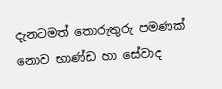දැනටමත් තොරුතුරු පමණක් නොව භාණ්ඩ හා සේවාද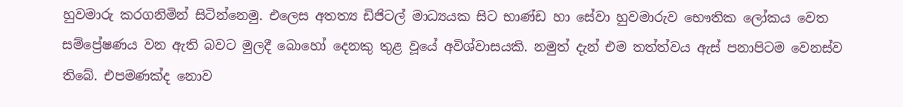හුවමාරු කරගනිමින් සිටින්නෙමු. එලෙස අතත්‍ය ඩිජිටල් මාධ්‍යයක සිට භාණ්ඩ හා සේවා හුවමාරුව භෞතික ලෝකය වෙත සම්ප්‍රේෂණය වන ඇති බවට මුලදී බොහෝ දෙනකු තුළ වූයේ අවිශ්වාසයකි. නමුත් දැන් එම තත්ත්වය ඇස් පනාපිටම වෙනස්ව තිබේ. එපමණක්ද නොව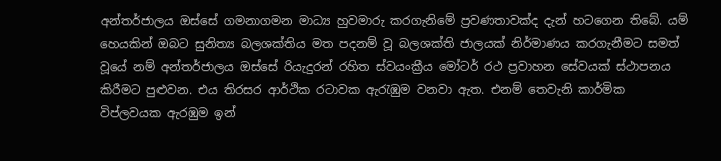අන්තර්ජාලය ඔස්සේ ගමනාගමන මාධ්‍ය හුවමාරු කරගැනිමේ ප්‍රවණතාවක්ද දැන් හටගෙන තිබේ. යම් හෙයකින් ඔබට සුනිත්‍ය බලශක්තිය මත පදනම් වූ බලශක්ති ජාලයක් නිර්මාණය කරගැනීමට සමත් වූයේ නම් අන්තර්ජාලය ඔස්සේ රියැදුරන් රහිත ස්වයංක්‍රීය මෝටර් රථ ප්‍රවාහන සේවයක් ස්ථාපනය කිරීමට පුළුවන. එය තිරසර ආර්ථික රටාවක ඇ‍රැඹුම වනවා ඇත. එනම් තෙවැනි කාර්මික විප්ලවයක ඇරඹුම ඉන්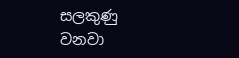සලකුණු වනවා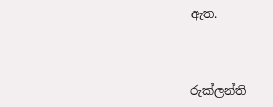ඇත.



රුක්ලන්ති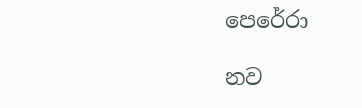පෙරේරා

නව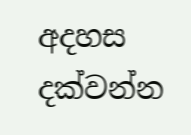අදහස දක්වන්න